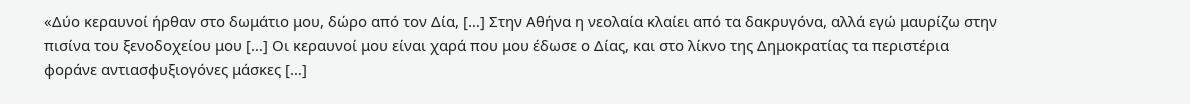«Δύο κεραυνοί ήρθαν στο δωμάτιο μου, δώρο από τον Δία, […] Στην Αθήνα η νεολαία κλαίει από τα δακρυγόνα, αλλά εγώ μαυρίζω στην πισίνα του ξενοδοχείου μου […] Οι κεραυνοί μου είναι χαρά που μου έδωσε ο Δίας, και στο λίκνο της Δημοκρατίας τα περιστέρια φοράνε αντιασφυξιογόνες μάσκες […]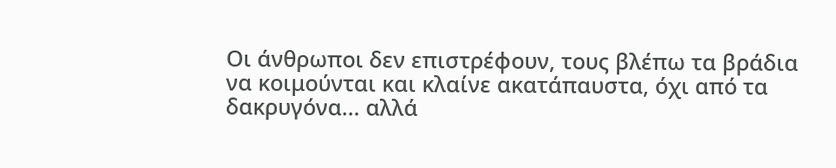Οι άνθρωποι δεν επιστρέφουν, τους βλέπω τα βράδια να κοιμούνται και κλαίνε ακατάπαυστα, όχι από τα δακρυγόνα... αλλά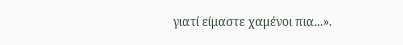γιατί είμαστε χαμένοι πια...».